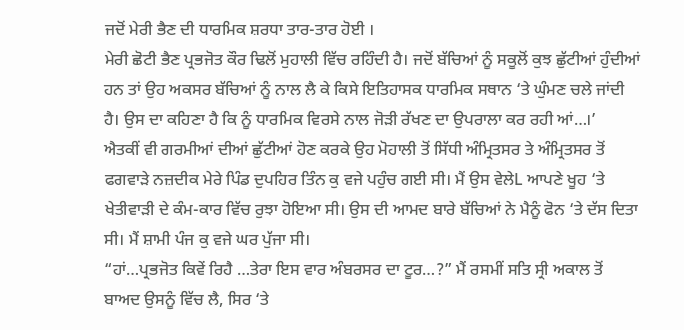ਜਦੋਂ ਮੇਰੀ ਭੈਣ ਦੀ ਧਾਰਮਿਕ ਸ਼ਰਧਾ ਤਾਰ-ਤਾਰ ਹੋਈ ।
ਮੇਰੀ ਛੋਟੀ ਭੈਣ ਪ੍ਰਭਜੋਤ ਕੌਰ ਢਿਲੋਂ ਮੁਹਾਲੀ ਵਿੱਚ ਰਹਿੰਦੀ ਹੈ। ਜਦੋਂ ਬੱਚਿਆਂ ਨੂੰ ਸਕੂਲੋਂ ਕੁਝ ਛੁੱਟੀਆਂ ਹੁੰਦੀਆਂ ਹਨ ਤਾਂ ਉਹ ਅਕਸਰ ਬੱਚਿਆਂ ਨੂੰ ਨਾਲ ਲੈ ਕੇ ਕਿਸੇ ਇਤਿਹਾਸਕ ਧਾਰਮਿਕ ਸਥਾਨ ‘ਤੇ ਘੁੰਮਣ ਚਲੇ ਜਾਂਦੀ ਹੈ। ਉਸ ਦਾ ਕਹਿਣਾ ਹੈ ਕਿ ਨੂੰ ਧਾਰਮਿਕ ਵਿਰਸੇ ਨਾਲ ਜੋੜੀ ਰੱਖਣ ਦਾ ਉਪਰਾਲਾ ਕਰ ਰਹੀ ਆਂ…।’
ਐਤਕੀਂ ਵੀ ਗਰਮੀਆਂ ਦੀਆਂ ਛੁੱਟੀਆਂ ਹੋਣ ਕਰਕੇ ਉਹ ਮੋਹਾਲੀ ਤੋਂ ਸਿੱਧੀ ਅੰਮ੍ਰਿਤਸਰ ਤੇ ਅੰਮ੍ਰਿਤਸਰ ਤੋਂ ਫਗਵਾੜੇ ਨਜ਼ਦੀਕ ਮੇਰੇ ਪਿੰਡ ਦੁਪਹਿਰ ਤਿੰਨ ਕੁ ਵਜੇ ਪਹੁੰਚ ਗਈ ਸੀ। ਮੈਂ ਉਸ ਵੇਲੇL ਆਪਣੇ ਖੂਹ ‘ਤੇ ਖੇਤੀਵਾੜੀ ਦੇ ਕੰਮ-ਕਾਰ ਵਿੱਚ ਰੁਝਾ ਹੋਇਆ ਸੀ। ਉਸ ਦੀ ਆਮਦ ਬਾਰੇ ਬੱਚਿਆਂ ਨੇ ਮੈਨੂੰ ਫੋਨ ‘ਤੇ ਦੱਸ ਦਿਤਾ ਸੀ। ਮੈਂ ਸ਼ਾਮੀ ਪੰਜ ਕੁ ਵਜੇ ਘਰ ਪੁੱਜਾ ਸੀ।
“ਹਾਂ…ਪ੍ਰਭਜੋਤ ਕਿਵੇਂ ਰਿਹੈ …ਤੇਰਾ ਇਸ ਵਾਰ ਅੰਬਰਸਰ ਦਾ ਟੂਰ…?” ਮੈਂ ਰਸਮੀਂ ਸਤਿ ਸ੍ਰੀ ਅਕਾਲ ਤੋਂ ਬਾਅਦ ਉਸਨੂੰ ਵਿੱਚ ਲੈ, ਸਿਰ ‘ਤੇ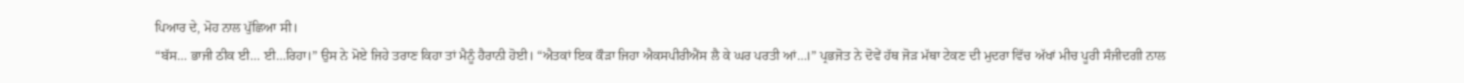ਪਿਆਰ ਦੇ, ਮੋਹ ਨਾਲ ਪੁੱਛਿਆ ਸੀ।
“ਬੱਸ… ਭਾਜੀ ਠੀਕ ਈ… ਈ…ਰਿਹਾ।” ਉਸ ਨੇ ਮੋਏ ਜਿਹੇ ਤਰਾਣ ਕਿਹਾ ਤਾਂ ਮੈਨੂੰ ਹੈਰਾਨੀ ਹੋਈ। “ਐਤਕਾਂ ਇਕ ਕੌੜਾ ਜਿਹਾ ਐਕਸਪੀਰੀਐਂਸ ਲੈ ਕੇ ਘਰ ਪਰਤੀ ਆਂ…।” ਪ੍ਰਭਜੋਤ ਨੇ ਦੋਵੇਂ ਹੱਥ ਜੋੜ ਮੱਥਾ ਟੇਕਣ ਦੀ ਮੁਦਰਾ ਵਿੱਚ ਅੱਖਾਂ ਮੀਚ ਪੂਰੀ ਸੰਜੀਦਗੀ ਨਾਲ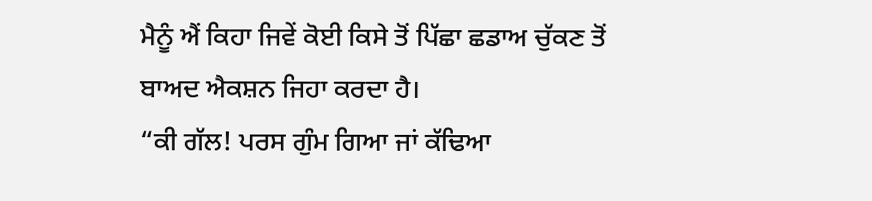ਮੈਨੂੰ ਐਂ ਕਿਹਾ ਜਿਵੇਂ ਕੋਈ ਕਿਸੇ ਤੋਂ ਪਿੱਛਾ ਛਡਾਅ ਚੁੱਕਣ ਤੋਂ ਬਾਅਦ ਐਕਸ਼ਨ ਜਿਹਾ ਕਰਦਾ ਹੈ।
“ਕੀ ਗੱਲ! ਪਰਸ ਗੁੰਮ ਗਿਆ ਜਾਂ ਕੱਢਿਆ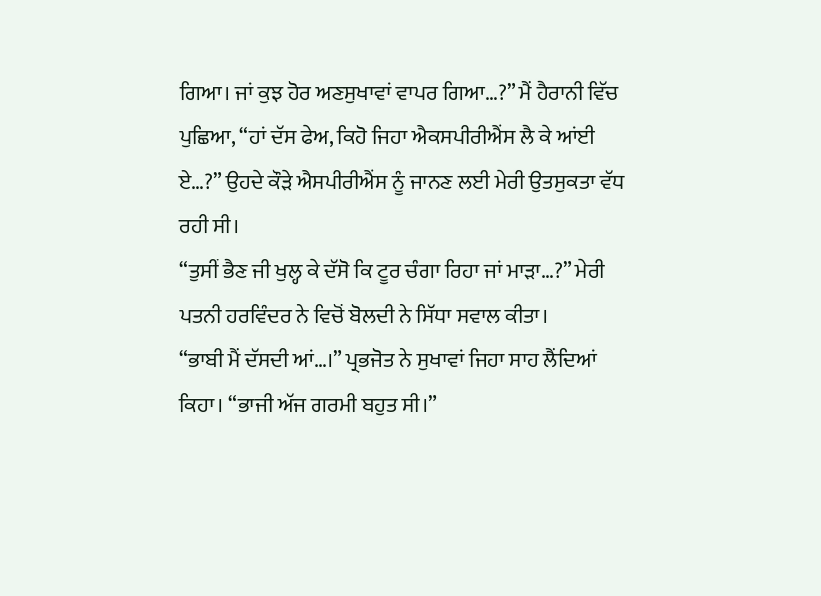ਗਿਆ। ਜਾਂ ਕੁਝ ਹੋਰ ਅਣਸੁਖਾਵਾਂ ਵਾਪਰ ਗਿਆ…?” ਮੈਂ ਹੈਰਾਨੀ ਵਿੱਚ ਪੁਛਿਆ, “ਹਾਂ ਦੱਸ ਫੇਅ, ਕਿਹੋ ਜਿਹਾ ਐਕਸਪੀਰੀਐਂਸ ਲੈ ਕੇ ਆਂਈ ਏ…?” ਉਹਦੇ ਕੌੜੇ ਐਸਪੀਰੀਐਂਸ ਨੂੰ ਜਾਨਣ ਲਈ ਮੇਰੀ ਉਤਸੁਕਤਾ ਵੱਧ ਰਹੀ ਸੀ।
“ਤੁਸੀਂ ਭੈਣ ਜੀ ਖੁਲ੍ਹ ਕੇ ਦੱਸੋ ਕਿ ਟੂਰ ਚੰਗਾ ਰਿਹਾ ਜਾਂ ਮਾੜਾ…?” ਮੇਰੀ ਪਤਨੀ ਹਰਵਿੰਦਰ ਨੇ ਵਿਚੋਂ ਬੋਲਦੀ ਨੇ ਸਿੱਧਾ ਸਵਾਲ ਕੀਤਾ।
“ਭਾਬੀ ਮੈਂ ਦੱਸਦੀ ਆਂ…।” ਪ੍ਰਭਜੋਤ ਨੇ ਸੁਖਾਵਾਂ ਜਿਹਾ ਸਾਹ ਲੈਂਦਿਆਂ ਕਿਹਾ। “ਭਾਜੀ ਅੱਜ ਗਰਮੀ ਬਹੁਤ ਸੀ।”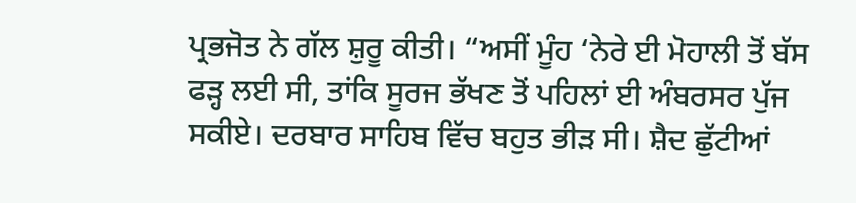ਪ੍ਰਭਜੋਤ ਨੇ ਗੱਲ ਸ਼ੁਰੂ ਕੀਤੀ। “ਅਸੀਂ ਮੂੰਹ ‘ਨੇਰੇ ਈ ਮੋਹਾਲੀ ਤੋਂ ਬੱਸ ਫੜ੍ਹ ਲਈ ਸੀ, ਤਾਂਕਿ ਸੂਰਜ ਭੱਖਣ ਤੋਂ ਪਹਿਲਾਂ ਈ ਅੰਬਰਸਰ ਪੁੱਜ ਸਕੀਏ। ਦਰਬਾਰ ਸਾਹਿਬ ਵਿੱਚ ਬਹੁਤ ਭੀੜ ਸੀ। ਸ਼ੈਦ ਛੁੱਟੀਆਂ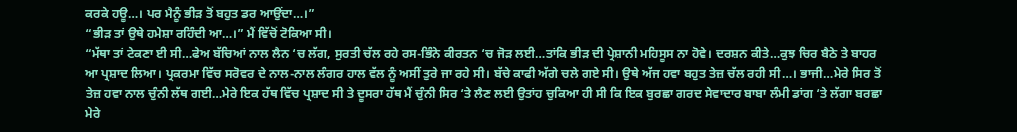ਕਰਕੇ ਹਊ…। ਪਰ ਮੈਨੂੰ ਭੀੜ ਤੋਂ ਬਹੁਤ ਡਰ ਆਉਂਦਾ…।”
“ਭੀੜ ਤਾਂ ਉਥੇ ਹਮੇਸ਼ਾ ਰਹਿੰਦੀ ਆ…।” ਮੈਂ ਵਿੱਚੋਂ ਟੋਕਿਆ ਸੀ।
“ਮੱਥਾ ਤਾਂ ਟੇਕਣਾ ਈ ਸੀ…ਫੇਅ ਬੱਚਿਆਂ ਨਾਲ ਲੈਨ ‘ਚ ਲੱਗ, ਸੁਰਤੀ ਚੱਲ ਰਹੇ ਰਸ-ਭਿੰਨੇ ਕੀਰਤਨ ‘ਚ ਜੋੜ ਲਈ…ਤਾਂਕਿ ਭੀੜ ਦੀ ਪ੍ਰੇਸ਼ਾਨੀ ਮਹਿਸੂਸ ਨਾ ਹੋਵੇ। ਦਰਸ਼ਨ ਕੀਤੇ…ਕੁਝ ਚਿਰ ਬੈਠੇ ਤੇ ਬਾਹਰ ਆ ਪ੍ਰਸ਼ਾਦ ਲਿਆ। ਪ੍ਰਕਰਮਾ ਵਿੱਚ ਸਰੋਵਰ ਦੇ ਨਾਲ-ਨਾਲ ਲੰਗਰ ਹਾਲ ਵੱਲ ਨੂੰ ਅਸੀਂ ਤੁਰੇ ਜਾ ਰਹੇ ਸੀ। ਬੱਚੇ ਕਾਫੀ ਅੱਗੇ ਚਲੇ ਗਏ ਸੀ। ਉਥੇ ਅੱਜ ਹਵਾ ਬਹੁਤ ਤੇਜ਼ ਚੱਲ ਰਹੀ ਸੀ…। ਭਾਜੀ…ਮੇਰੇ ਸਿਰ ਤੋਂ ਤੇਜ਼ ਹਵਾ ਨਾਲ ਚੁੰਨੀ ਲੱਥ ਗਈ…ਮੇਰੇ ਇਕ ਹੱਥ ਵਿੱਚ ਪ੍ਰਸ਼ਾਦ ਸੀ ਤੇ ਦੂਸਰਾ ਹੱਥ ਮੈਂ ਚੁੰਨੀ ਸਿਰ ‘ਤੇ ਲੈਣ ਲਈ ਉਤਾਂਹ ਚੁਕਿਆ ਹੀ ਸੀ ਕਿ ਇਕ ਬੁਰਛਾ ਗਰਦ ਸੇਵਾਦਾਰ ਬਾਬਾ ਲੰਮੀ ਡਾਂਗ ‘ਤੇ ਲੱਗਾ ਬਰਛਾ ਮੇਰੇ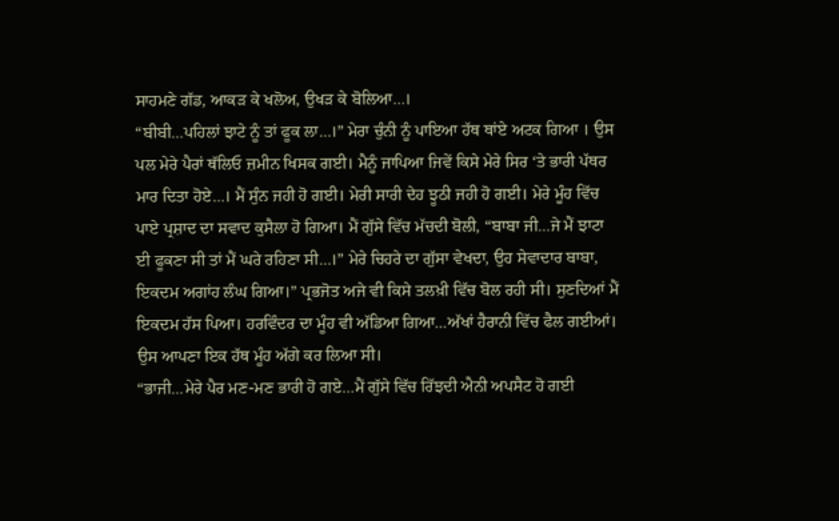ਸਾਹਮਣੇ ਗੱਡ, ਆਕੜ ਕੇ ਖਲੋਅ, ਉਖੜ ਕੇ ਬੋਲਿਆ…।
“ਬੀਬੀ…ਪਹਿਲਾਂ ਝਾਟੇ ਨੂੰ ਤਾਂ ਫੂਕ ਲਾ…।” ਮੇਰਾ ਚੁੰਨੀ ਨੂੰ ਪਾਇਆ ਹੱਥ ਥਾਂਏ ਅਟਕ ਗਿਆ । ਉਸ ਪਲ ਮੇਰੇ ਪੈਰਾਂ ਥੱਲਿਓ ਜ਼ਮੀਨ ਖਿਸਕ ਗਈ। ਮੈਨੂੰ ਜਾਪਿਆ ਜਿਵੇਂ ਕਿਸੇ ਮੇਰੇ ਸਿਰ ‘ਤੇ ਭਾਰੀ ਪੱਥਰ ਮਾਰ ਦਿਤਾ ਹੋਏ…। ਮੈਂ ਸੁੰਨ ਜਹੀ ਹੋ ਗਈ। ਮੇਰੀ ਸਾਰੀ ਦੇਹ ਝੂਠੀ ਜਹੀ ਹੋ ਗਈ। ਮੇਰੇ ਮੂੰਹ ਵਿੱਚ ਪਾਏ ਪ੍ਰਸ਼ਾਦ ਦਾ ਸਵਾਦ ਕੁਸੈਲਾ ਹੋ ਗਿਆ। ਮੈਂ ਗੁੱਸੇ ਵਿੱਚ ਮੱਚਦੀ ਬੋਲੀ, “ਬਾਬਾ ਜੀ…ਜੇ ਮੈਂ ਝਾਟਾ ਈ ਫੂਕਣਾ ਸੀ ਤਾਂ ਮੈਂ ਘਰੇ ਰਹਿਣਾ ਸੀ…।” ਮੇਰੇ ਚਿਹਰੇ ਦਾ ਗੁੱਸਾ ਵੇਖਦਾ, ਉਹ ਸੇਵਾਦਾਰ ਬਾਬਾ, ਇਕਦਮ ਅਗਾਂਹ ਲੰਘ ਗਿਆ।” ਪ੍ਰਭਜੋਤ ਅਜੇ ਵੀ ਕਿਸੇ ਤਲਖ਼ੀ ਵਿੱਚ ਬੋਲ ਰਹੀ ਸੀ। ਸੁਣਦਿਆਂ ਮੈਂ ਇਕਦਮ ਹੱਸ ਪਿਆ। ਹਰਵਿੰਦਰ ਦਾ ਮੂੰਹ ਵੀ ਅੱਡਿਆ ਗਿਆ…ਅੱਖਾਂ ਹੈਰਾਨੀ ਵਿੱਚ ਫੈਲ ਗਈਆਂ। ਉਸ ਆਪਣਾ ਇਕ ਹੱਥ ਮੂੰਹ ਅੱਗੇ ਕਰ ਲਿਆ ਸੀ।
“ਭਾਜੀ…ਮੇਰੇ ਪੈਰ ਮਣ-ਮਣ ਭਾਰੀ ਹੋ ਗਏ…ਮੈਂ ਗੁੱਸੇ ਵਿੱਚ ਰਿੱਝਦੀ ਐਨੀ ਅਪਸੈਟ ਹੋ ਗਈ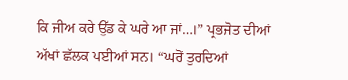ਕਿ ਜੀਅ ਕਰੇ ਉੱਡ ਕੇ ਘਰੇ ਆ ਜਾਂ…।” ਪ੍ਰਭਜੋਤ ਦੀਆਂ ਅੱਖਾਂ ਛੱਲਕ ਪਈਆਂ ਸਨ। “ਘਰੋਂ ਤੁਰਦਿਆਂ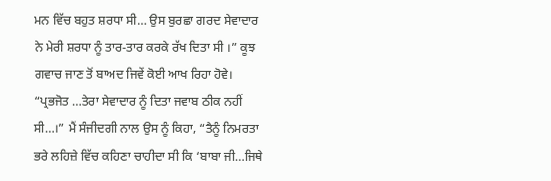ਮਨ ਵਿੱਚ ਬਹੁਤ ਸ਼ਰਧਾ ਸੀ… ਉਸ ਬੁਰਛਾ ਗਰਦ ਸੇਵਾਦਾਰ ਨੇ ਮੇਰੀ ਸ਼ਰਧਾ ਨੂੰ ਤਾਰ-ਤਾਰ ਕਰਕੇ ਰੱਖ ਦਿਤਾ ਸੀ ।” ਕੂਝ ਗਵਾਚ ਜਾਣ ਤੋਂ ਬਾਅਦ ਜਿਵੇਂ ਕੋਈ ਆਖ ਰਿਹਾ ਹੋਵੇ।
“ਪ੍ਰਭਜੋਤ …ਤੇਰਾ ਸੇਵਾਦਾਰ ਨੂੰ ਦਿਤਾ ਜਵਾਬ ਠੀਕ ਨਹੀਂ ਸੀ…।” ਮੈਂ ਸੰਜੀਦਗੀ ਨਾਲ ਉਸ ਨੂੰ ਕਿਹਾ, “ਤੈਨੂੰ ਨਿਮਰਤਾ ਭਰੇ ਲਹਿਜ਼ੇ ਵਿੱਚ ਕਹਿਣਾ ਚਾਹੀਦਾ ਸੀ ਕਿ ‘ਬਾਬਾ ਜੀ…ਜਿਥੇ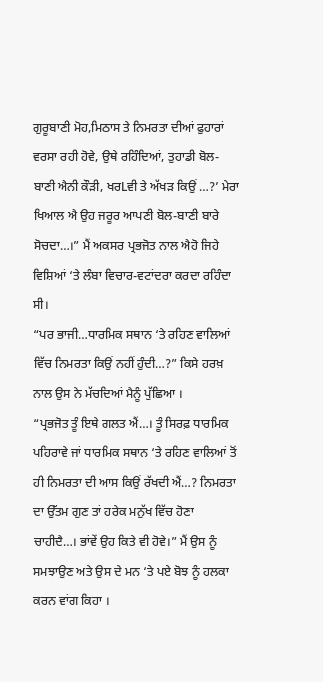ਗੁਰੂਬਾਣੀ ਮੋਹ,ਮਿਠਾਸ ਤੇ ਨਿਮਰਤਾ ਦੀਆਂ ਫੁਹਾਰਾਂ ਵਰਸਾ ਰਹੀ ਹੋਵੇ, ਉਥੇ ਰਹਿੰਦਿਆਂ, ਤੁਹਾਡੀ ਬੋਲ-ਬਾਣੀ ਐਨੀ ਕੌੜੀ, ਖਰLਵੀ ਤੇ ਅੱਖੜ ਕਿਉਂ …?’ ਮੇਰਾ ਖਿਆਲ ਐ ਉਹ ਜਰੂਰ ਆਪਣੀ ਬੋਲ-ਬਾਣੀ ਬਾਰੇ ਸੋਚਦਾ…।” ਮੈਂ ਅਕਸਰ ਪ੍ਰਭਜੋਤ ਨਾਲ ਐਹੋ ਜਿਹੇ ਵਿਸ਼ਿਆਂ ‘ਤੇ ਲੰਬਾ ਵਿਚਾਰ-ਵਟਾਂਦਰਾ ਕਰਦਾ ਰਹਿੰਦਾ ਸੀ।
“ਪਰ ਭਾਜੀ…ਧਾਰਮਿਕ ਸਥਾਨ ‘ਤੇ ਰਹਿਣ ਵਾਲਿਆਂ ਵਿੱਚ ਨਿਮਰਤਾ ਕਿਉਂ ਨਹੀਂ ਹੁੰਦੀ…?” ਕਿਸੇ ਹਰਖ਼ ਨਾਲ ਉਸ ਨੇ ਮੱਚਦਿਆਂ ਮੈਨੂੰ ਪੁੱਛਿਆ ।
“ਪ੍ਰਭਜੋਤ ਤੂੰ ਇਥੇ ਗਲਤ ਐਂ…। ਤੂੰ ਸਿਰਫ਼ ਧਾਰਮਿਕ ਪਹਿਰਾਵੇ ਜਾਂ ਧਾਰਮਿਕ ਸਥਾਨ ‘ਤੇ ਰਹਿਣ ਵਾਲਿਆਂ ਤੋਂ ਹੀ ਨਿਮਰਤਾ ਦੀ ਆਸ ਕਿਉਂ ਰੱਖਦੀ ਐਂ…? ਨਿਮਰਤਾ ਦਾ ਉੱਤਮ ਗੁਣ ਤਾਂ ਹਰੇਕ ਮਨੁੱਖ ਵਿੱਚ ਹੋਣਾ ਚਾਹੀਦੈ…। ਭਾਂਵੇਂ ਉਹ ਕਿਤੇ ਵੀ ਹੋਵੇ।” ਮੈਂ ਉਸ ਨੂੰ ਸਮਝਾਉਣ ਅਤੇ ਉਸ ਦੇ ਮਨ ‘ਤੇ ਪਏ ਬੋਝ ਨੂੰ ਹਲਕਾ ਕਰਨ ਵਾਂਗ ਕਿਹਾ ।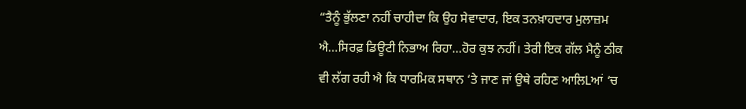“ਤੈਨੂੰ ਭੁੱਲਣਾ ਨਹੀਂ ਚਾਹੀਦਾ ਕਿ ਉਹ ਸੇਵਾਦਾਰ, ਇਕ ਤਨਖ਼ਾਹਦਾਰ ਮੁਲਾਜ਼ਮ ਐ…ਸਿਰਫ਼ ਡਿਊਟੀ ਨਿਭਾਅ ਰਿਹਾ…ਹੋਰ ਕੁਝ ਨਹੀਂ। ਤੇਰੀ ਇਕ ਗੱਲ ਮੈਨੂੰ ਠੀਕ ਵੀ ਲੱਗ ਰਹੀ ਐ ਕਿ ਧਾਰਮਿਕ ਸਥਾਨ ‘ਤੇ ਜਾਣ ਜਾਂ ਉਥੇ ਰਹਿਣ ਆਲਿLਆਂ ‘ਚ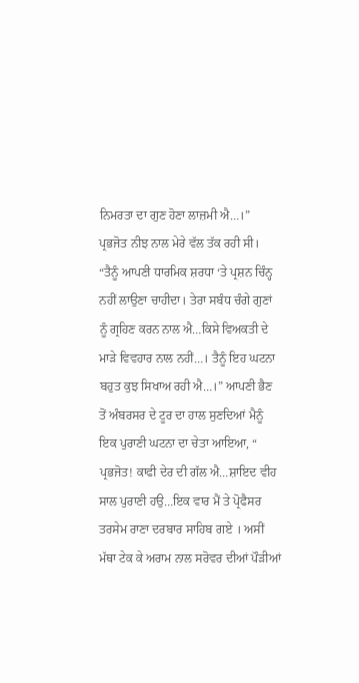ਨਿਮਰਤਾ ਦਾ ਗੁਣ ਹੋਣਾ ਲਾਜ਼ਮੀ ਐ…।” ਪ੍ਰਭਜੋਤ ਨੀਝ ਨਾਲ ਮੇਰੇ ਵੱਲ ਤੱਕ ਰਹੀ ਸੀ। “ਤੈਨੂੰ ਆਪਣੀ ਧਾਰਮਿਕ ਸ਼ਰਧਾ ‘ਤੇ ਪ੍ਰਸ਼ਨ ਚਿੰਨ੍ਹ ਨਹੀਂ ਲਾਉਣਾ ਚਾਹੀਦਾ। ਤੇਰਾ ਸਬੰਧ ਚੰਗੇ ਗੁਣਾਂ ਨੂੰ ਗ੍ਰਹਿਣ ਕਰਨ ਨਾਲ ਐ…ਕਿਸੇ ਵਿਅਕਤੀ ਦੇ ਮਾੜੇ ਵਿਵਹਾਰ ਨਾਲ ਨਹੀਂ…। ਤੈਨੂੰ ਇਹ ਘਟਨਾ ਬਹੁਤ ਕੁਝ ਸਿਖਾਅ ਰਹੀ ਐ…।” ਆਪਣੀ ਭੈਣ ਤੋਂ ਅੰਬਰਸਰ ਦੇ ਟੂਰ ਦਾ ਹਾਲ ਸੁਣਦਿਆਂ ਮੈਨੂੰ ਇਕ ਪੁਰਾਣੀ ਘਟਨਾ ਦਾ ਚੇਤਾ ਆਇਆ, “ ਪ੍ਰਭਜੋਤ! ਕਾਫੀ ਦੇਰ ਦੀ ਗੱਲ ਐ…ਸ਼ਾਇਦ ਵੀਹ ਸਾਲ ਪੁਰਾਣੀ ਹਉ…ਇਕ ਵਾਰ ਮੈਂ ਤੇ ਪ੍ਰੋਫੈਸਰ ਤਰਸੇਮ ਰਾਣਾ ਦਰਬਾਰ ਸਾਹਿਬ ਗਏ । ਅਸੀਂ ਮੱਥਾ ਟੇਕ ਕੇ ਅਰਾਮ ਨਾਲ ਸਰੋਵਰ ਦੀਆਂ ਪੌੜੀਆਂ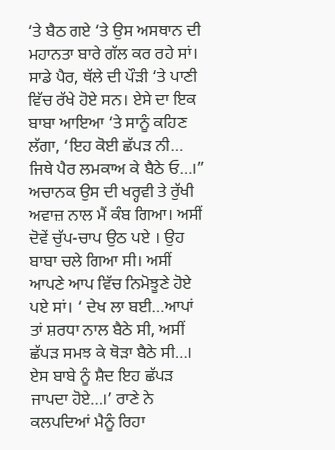‘ਤੇ ਬੈਠ ਗਏ ‘ਤੇ ਉਸ ਅਸਥਾਨ ਦੀ ਮਹਾਨਤਾ ਬਾਰੇ ਗੱਲ ਕਰ ਰਹੇ ਸਾਂ। ਸਾਡੇ ਪੈਰ, ਥੱਲੇ ਦੀ ਪੌੜੀ ‘ਤੇ ਪਾਣੀ ਵਿੱਚ ਰੱਖੇ ਹੋਏ ਸਨ। ਏਸੇ ਦਾ ਇਕ ਬਾਬਾ ਆਇਆ ‘ਤੇ ਸਾਨੂੰ ਕਹਿਣ ਲੱਗਾ, ‘ਇਹ ਕੋਈ ਛੱਪੜ ਨੀ… ਜਿਥੇ ਪੈਰ ਲਮਕਾਅ ਕੇ ਬੈਠੇ ਓ…।” ਅਚਾਨਕ ਉਸ ਦੀ ਖਰ੍ਹਵੀ ਤੇ ਰੁੱਖੀ ਅਵਾਜ਼ ਨਾਲ ਮੈਂ ਕੰਬ ਗਿਆ। ਅਸੀਂ ਦੋਵੇਂ ਚੁੱਪ-ਚਾਪ ਉਠ ਪਏ । ਉਹ ਬਾਬਾ ਚਲੇ ਗਿਆ ਸੀ। ਅਸੀਂ ਆਪਣੇ ਆਪ ਵਿੱਚ ਨਿਮੋਝੂਣੇ ਹੋਏ ਪਏ ਸਾਂ। ‘ ਦੇਖ ਲਾ ਬਈ…ਆਪਾਂ ਤਾਂ ਸ਼ਰਧਾ ਨਾਲ ਬੈਠੇ ਸੀ, ਅਸੀਂ ਛੱਪੜ ਸਮਝ ਕੇ ਥੋੜਾ ਬੈਠੇ ਸੀ…। ਏਸ ਬਾਬੇ ਨੂੰ ਸ਼ੈਦ ਇਹ ਛੱਪੜ ਜਾਪਦਾ ਹੋਏ…।’ ਰਾਣੇ ਨੇ ਕਲਪਦਿਆਂ ਮੈਨੂੰ ਰਿਹਾ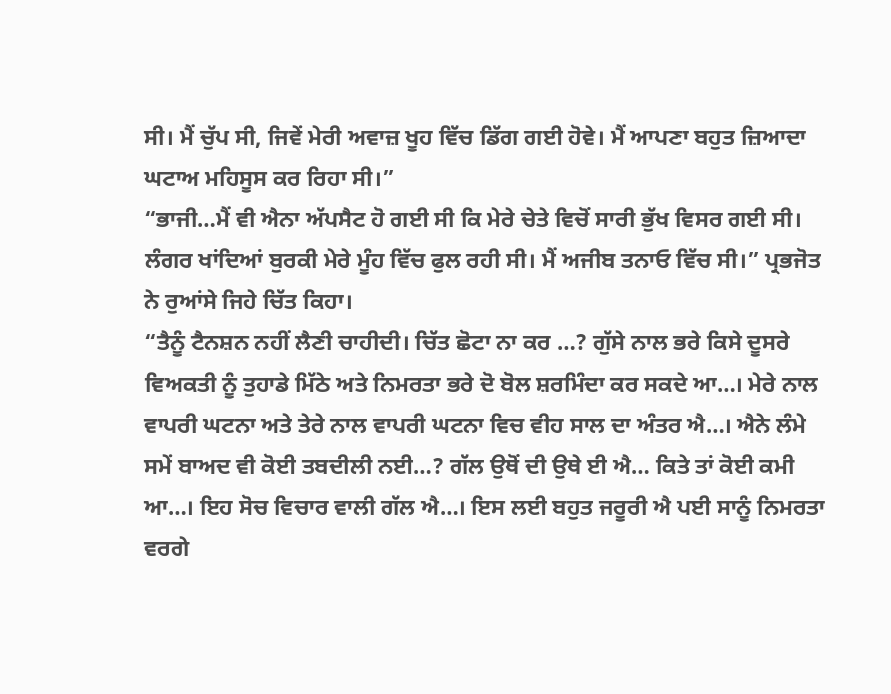ਸੀ। ਮੈਂ ਚੁੱਪ ਸੀ, ਜਿਵੇਂ ਮੇਰੀ ਅਵਾਜ਼ ਖੂਹ ਵਿੱਚ ਡਿੱਗ ਗਈ ਹੋਵੇ। ਮੈਂ ਆਪਣਾ ਬਹੁਤ ਜ਼ਿਆਦਾ ਘਟਾਅ ਮਹਿਸੂਸ ਕਰ ਰਿਹਾ ਸੀ।”
“ਭਾਜੀ…ਮੈਂ ਵੀ ਐਨਾ ਅੱਪਸੈਟ ਹੋ ਗਈ ਸੀ ਕਿ ਮੇਰੇ ਚੇਤੇ ਵਿਚੋਂ ਸਾਰੀ ਭੁੱਖ ਵਿਸਰ ਗਈ ਸੀ। ਲੰਗਰ ਖਾਂਦਿਆਂ ਬੁਰਕੀ ਮੇਰੇ ਮੂੰਹ ਵਿੱਚ ਫੁਲ ਰਹੀ ਸੀ। ਮੈਂ ਅਜੀਬ ਤਨਾਓ ਵਿੱਚ ਸੀ।” ਪ੍ਰਭਜੋਤ ਨੇ ਰੁਆਂਸੇ ਜਿਹੇ ਚਿੱਤ ਕਿਹਾ।
“ਤੈਨੂੰ ਟੈਨਸ਼ਨ ਨਹੀਂ ਲੈਣੀ ਚਾਹੀਦੀ। ਚਿੱਤ ਛੋਟਾ ਨਾ ਕਰ …? ਗੁੱਸੇ ਨਾਲ ਭਰੇ ਕਿਸੇ ਦੂਸਰੇ ਵਿਅਕਤੀ ਨੂੰ ਤੁਹਾਡੇ ਮਿੱਠੇ ਅਤੇ ਨਿਮਰਤਾ ਭਰੇ ਦੋ ਬੋਲ ਸ਼ਰਮਿੰਦਾ ਕਰ ਸਕਦੇ ਆ…। ਮੇਰੇ ਨਾਲ ਵਾਪਰੀ ਘਟਨਾ ਅਤੇ ਤੇਰੇ ਨਾਲ ਵਾਪਰੀ ਘਟਨਾ ਵਿਚ ਵੀਹ ਸਾਲ ਦਾ ਅੰਤਰ ਐ…। ਐਨੇ ਲੰਮੇ ਸਮੇਂ ਬਾਅਦ ਵੀ ਕੋਈ ਤਬਦੀਲੀ ਨਈ…? ਗੱਲ ਉਥੋਂ ਦੀ ਉਥੇ ਈ ਐ… ਕਿਤੇ ਤਾਂ ਕੋਈ ਕਮੀ ਆ…। ਇਹ ਸੋਚ ਵਿਚਾਰ ਵਾਲੀ ਗੱਲ ਐ…। ਇਸ ਲਈ ਬਹੁਤ ਜਰੂਰੀ ਐ ਪਈ ਸਾਨੂੰ ਨਿਮਰਤਾ ਵਰਗੇ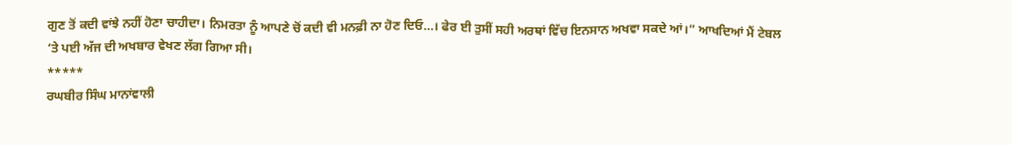ਗੁਣ ਤੋਂ ਕਦੀ ਵਾਂਝੇ ਨਹੀਂ ਹੋਣਾ ਚਾਹੀਦਾ। ਨਿਮਰਤਾ ਨੂੰ ਆਪਣੇ ਚੋਂ ਕਦੀ ਵੀ ਮਨਫ਼ੀ ਨਾ ਹੋਣ ਦਿਓ…। ਫੇਰ ਈ ਤੁਸੀਂ ਸਹੀ ਅਰਥਾਂ ਵਿੱਚ ਇਨਸਾਨ ਅਖਵਾ ਸਕਦੇ ਆਂ।” ਆਖਦਿਆਂ ਮੈਂ ਟੇਬਲ ‘ਤੇ ਪਈ ਅੱਜ ਦੀ ਅਖਬਾਰ ਵੇਖਣ ਲੱਗ ਗਿਆ ਸੀ।
*****
ਰਘਬੀਰ ਸਿੰਘ ਮਾਨਾਂਵਾਲੀ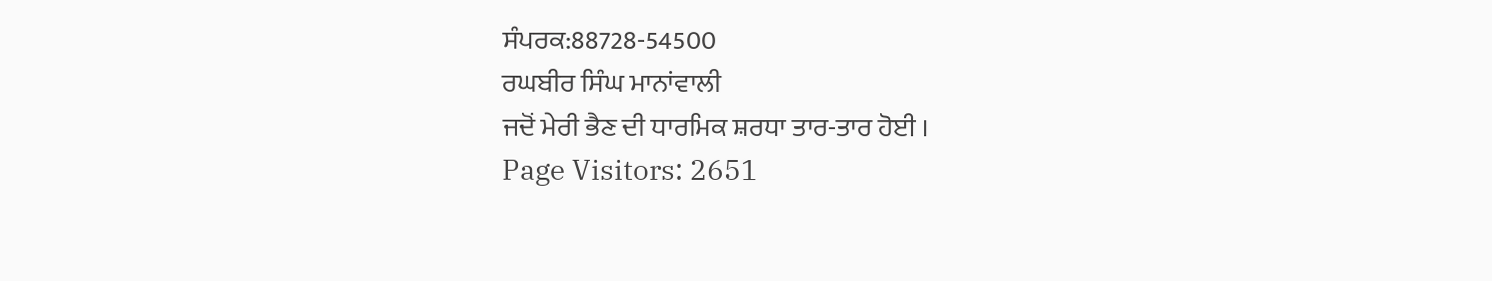ਸੰਪਰਕ:88728-54500
ਰਘਬੀਰ ਸਿੰਘ ਮਾਨਾਂਵਾਲੀ
ਜਦੋਂ ਮੇਰੀ ਭੈਣ ਦੀ ਧਾਰਮਿਕ ਸ਼ਰਧਾ ਤਾਰ-ਤਾਰ ਹੋਈ ।
Page Visitors: 2651